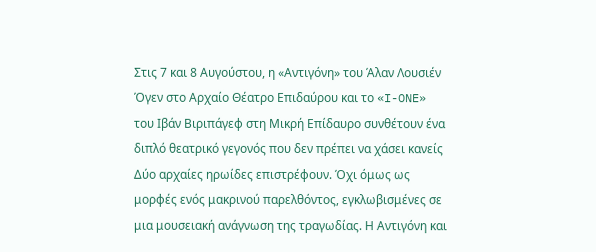Στις 7 και 8 Αυγούστου, η «Αντιγόνη» του Άλαν Λουσιέν Όγεν στο Αρχαίο Θέατρο Επιδαύρου και το «I-ONE» του Ιβάν Βιριπάγεφ στη Μικρή Επίδαυρο συνθέτουν ένα διπλό θεατρικό γεγονός που δεν πρέπει να χάσει κανείς
Δύο αρχαίες ηρωίδες επιστρέφουν. Όχι όμως ως μορφές ενός μακρινού παρελθόντος, εγκλωβισμένες σε μια μουσειακή ανάγνωση της τραγωδίας. Η Αντιγόνη και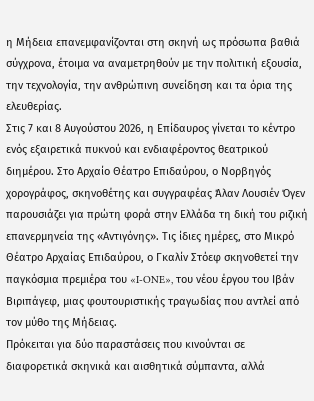η Μήδεια επανεμφανίζονται στη σκηνή ως πρόσωπα βαθιά σύγχρονα, έτοιμα να αναμετρηθούν με την πολιτική εξουσία, την τεχνολογία, την ανθρώπινη συνείδηση και τα όρια της ελευθερίας.
Στις 7 και 8 Αυγούστου 2026, η Επίδαυρος γίνεται το κέντρο ενός εξαιρετικά πυκνού και ενδιαφέροντος θεατρικού διημέρου. Στο Αρχαίο Θέατρο Επιδαύρου, ο Νορβηγός χορογράφος, σκηνοθέτης και συγγραφέας Άλαν Λουσιέν Όγεν παρουσιάζει για πρώτη φορά στην Ελλάδα τη δική του ριζική επανερμηνεία της «Αντιγόνης». Τις ίδιες ημέρες, στο Μικρό Θέατρο Αρχαίας Επιδαύρου, ο Γκαλίν Στόεφ σκηνοθετεί την παγκόσμια πρεμιέρα του «I-ONE», του νέου έργου του Ιβάν Βιριπάγεφ, μιας φουτουριστικής τραγωδίας που αντλεί από τον μύθο της Μήδειας.
Πρόκειται για δύο παραστάσεις που κινούνται σε διαφορετικά σκηνικά και αισθητικά σύμπαντα, αλλά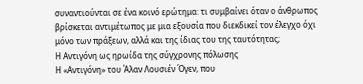συναντιούνται σε ένα κοινό ερώτημα: τι συμβαίνει όταν ο άνθρωπος βρίσκεται αντιμέτωπος με μια εξουσία που διεκδικεί τον έλεγχο όχι μόνο των πράξεων, αλλά και της ίδιας του της ταυτότητας;
Η Αντιγόνη ως ηρωίδα της σύγχρονης πόλωσης
Η «Αντιγόνη» του Άλαν Λουσιέν Όγεν, που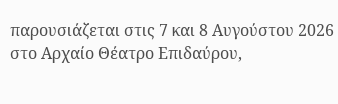παρουσιάζεται στις 7 και 8 Αυγούστου 2026 στο Αρχαίο Θέατρο Επιδαύρου,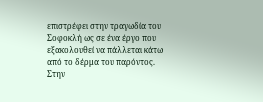επιστρέφει στην τραγωδία του Σοφοκλή ως σε ένα έργο που εξακολουθεί να πάλλεται κάτω από το δέρμα του παρόντος. Στην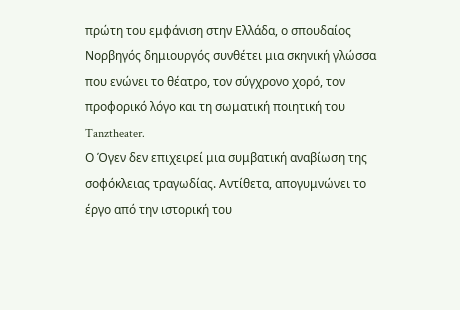πρώτη του εμφάνιση στην Ελλάδα, ο σπουδαίος Νορβηγός δημιουργός συνθέτει μια σκηνική γλώσσα που ενώνει το θέατρο, τον σύγχρονο χορό, τον προφορικό λόγο και τη σωματική ποιητική του Tanztheater.
Ο Όγεν δεν επιχειρεί μια συμβατική αναβίωση της σοφόκλειας τραγωδίας. Αντίθετα, απογυμνώνει το έργο από την ιστορική του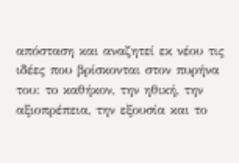απόσταση και αναζητεί εκ νέου τις ιδέες που βρίσκονται στον πυρήνα του: το καθήκον, την ηθική, την αξιοπρέπεια, την εξουσία και το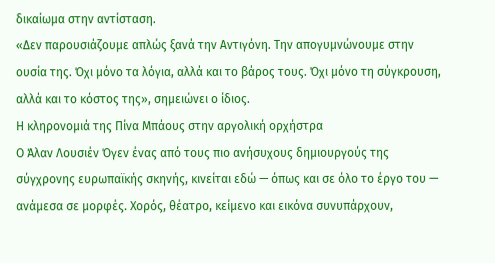δικαίωμα στην αντίσταση.
«Δεν παρουσιάζουμε απλώς ξανά την Αντιγόνη. Την απογυμνώνουμε στην ουσία της. Όχι μόνο τα λόγια, αλλά και το βάρος τους. Όχι μόνο τη σύγκρουση, αλλά και το κόστος της», σημειώνει ο ίδιος.
Η κληρονομιά της Πίνα Μπάους στην αργολική ορχήστρα
Ο Άλαν Λουσιέν Όγεν ένας από τους πιο ανήσυχους δημιουργούς της σύγχρονης ευρωπαϊκής σκηνής, κινείται εδώ — όπως και σε όλο το έργο του — ανάμεσα σε μορφές. Χορός, θέατρο, κείμενο και εικόνα συνυπάρχουν,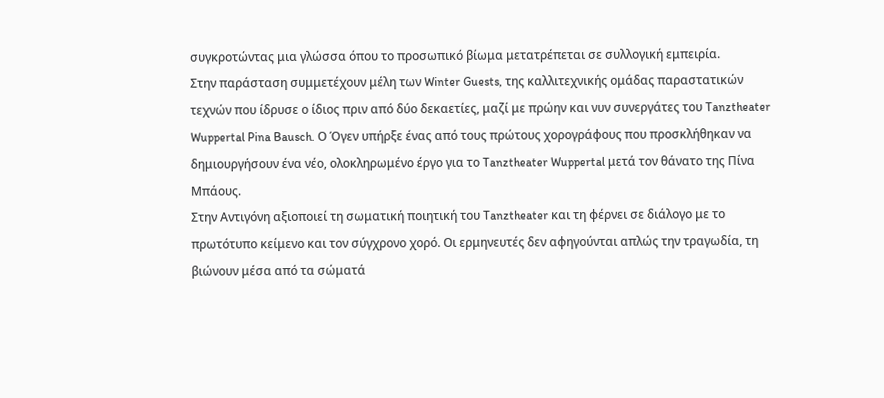συγκροτώντας μια γλώσσα όπου το προσωπικό βίωμα μετατρέπεται σε συλλογική εμπειρία.
Στην παράσταση συμμετέχουν μέλη των Winter Guests, της καλλιτεχνικής ομάδας παραστατικών τεχνών που ίδρυσε ο ίδιος πριν από δύο δεκαετίες, μαζί με πρώην και νυν συνεργάτες του Tanztheater Wuppertal Pina Bausch. Ο Όγεν υπήρξε ένας από τους πρώτους χορογράφους που προσκλήθηκαν να δημιουργήσουν ένα νέο, ολοκληρωμένο έργο για το Tanztheater Wuppertal μετά τον θάνατο της Πίνα Μπάους.
Στην Αντιγόνη αξιοποιεί τη σωματική ποιητική του Tanztheater και τη φέρνει σε διάλογο με το πρωτότυπο κείμενο και τον σύγχρονο χορό. Οι ερμηνευτές δεν αφηγούνται απλώς την τραγωδία, τη βιώνουν μέσα από τα σώματά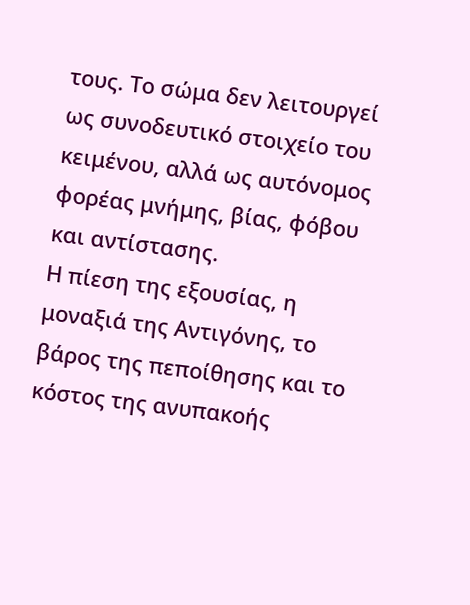τους. Το σώμα δεν λειτουργεί ως συνοδευτικό στοιχείο του κειμένου, αλλά ως αυτόνομος φορέας μνήμης, βίας, φόβου και αντίστασης.
Η πίεση της εξουσίας, η μοναξιά της Αντιγόνης, το βάρος της πεποίθησης και το κόστος της ανυπακοής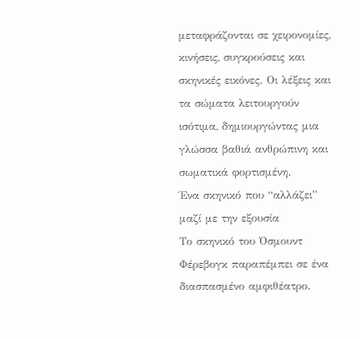μεταφράζονται σε χειρονομίες, κινήσεις, συγκρούσεις και σκηνικές εικόνες. Οι λέξεις και τα σώματα λειτουργούν ισότιμα, δημιουργώντας μια γλώσσα βαθιά ανθρώπινη και σωματικά φορτισμένη.
Ένα σκηνικό που “αλλάζει” μαζί με την εξουσία
Το σκηνικό του Όσμουντ Φέρεβογκ παραπέμπει σε ένα διασπασμένο αμφιθέατρο.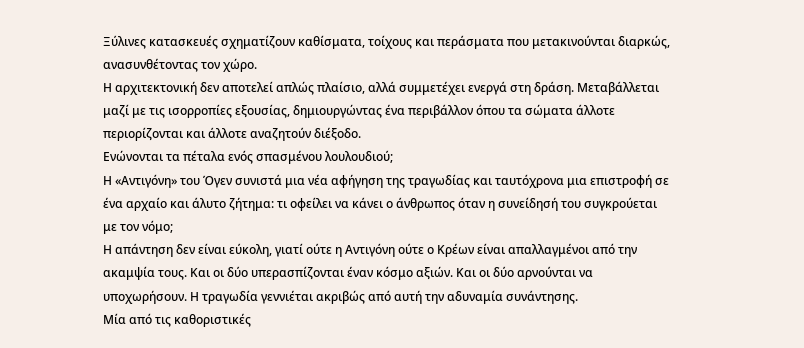Ξύλινες κατασκευές σχηματίζουν καθίσματα, τοίχους και περάσματα που μετακινούνται διαρκώς, ανασυνθέτοντας τον χώρο.
Η αρχιτεκτονική δεν αποτελεί απλώς πλαίσιο, αλλά συμμετέχει ενεργά στη δράση. Μεταβάλλεται μαζί με τις ισορροπίες εξουσίας, δημιουργώντας ένα περιβάλλον όπου τα σώματα άλλοτε περιορίζονται και άλλοτε αναζητούν διέξοδο.
Ενώνονται τα πέταλα ενός σπασμένου λουλουδιού;
Η «Αντιγόνη» του Όγεν συνιστά μια νέα αφήγηση της τραγωδίας και ταυτόχρονα μια επιστροφή σε ένα αρχαίο και άλυτο ζήτημα: τι οφείλει να κάνει ο άνθρωπος όταν η συνείδησή του συγκρούεται με τον νόμο;
Η απάντηση δεν είναι εύκολη, γιατί ούτε η Αντιγόνη ούτε ο Κρέων είναι απαλλαγμένοι από την ακαμψία τους. Και οι δύο υπερασπίζονται έναν κόσμο αξιών. Και οι δύο αρνούνται να υποχωρήσουν. Η τραγωδία γεννιέται ακριβώς από αυτή την αδυναμία συνάντησης.
Μία από τις καθοριστικές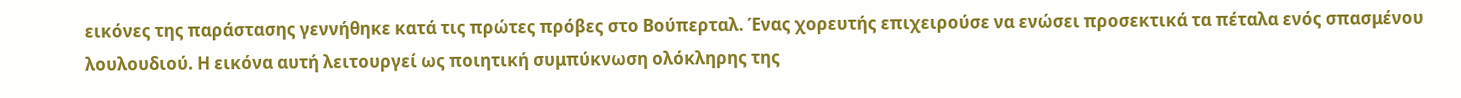εικόνες της παράστασης γεννήθηκε κατά τις πρώτες πρόβες στο Βούπερταλ. Ένας χορευτής επιχειρούσε να ενώσει προσεκτικά τα πέταλα ενός σπασμένου λουλουδιού. Η εικόνα αυτή λειτουργεί ως ποιητική συμπύκνωση ολόκληρης της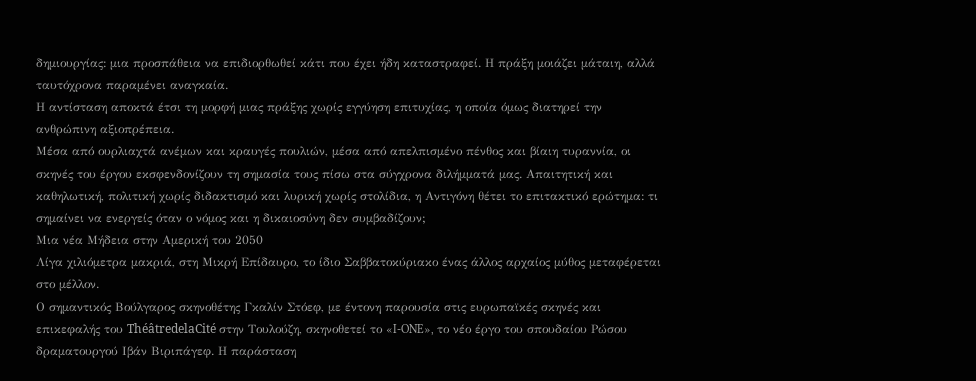δημιουργίας: μια προσπάθεια να επιδιορθωθεί κάτι που έχει ήδη καταστραφεί. Η πράξη μοιάζει μάταιη, αλλά ταυτόχρονα παραμένει αναγκαία.
Η αντίσταση αποκτά έτσι τη μορφή μιας πράξης χωρίς εγγύηση επιτυχίας, η οποία όμως διατηρεί την ανθρώπινη αξιοπρέπεια.
Μέσα από ουρλιαχτά ανέμων και κραυγές πουλιών, μέσα από απελπισμένο πένθος και βίαιη τυραννία, οι σκηνές του έργου εκσφενδονίζουν τη σημασία τους πίσω στα σύγχρονα διλήμματά μας. Απαιτητική και καθηλωτική, πολιτική χωρίς διδακτισμό και λυρική χωρίς στολίδια, η Αντιγόνη θέτει το επιτακτικό ερώτημα: τι σημαίνει να ενεργείς όταν ο νόμος και η δικαιοσύνη δεν συμβαδίζουν;
Μια νέα Μήδεια στην Αμερική του 2050
Λίγα χιλιόμετρα μακριά, στη Μικρή Επίδαυρο, το ίδιο Σαββατοκύριακο ένας άλλος αρχαίος μύθος μεταφέρεται στο μέλλον.
Ο σημαντικός Βούλγαρος σκηνοθέτης Γκαλίν Στόεφ, με έντονη παρουσία στις ευρωπαϊκές σκηνές και επικεφαλής του ThéâtredelaCité στην Τουλούζη, σκηνοθετεί το «I-ONE», το νέο έργο του σπουδαίου Ρώσου δραματουργού Ιβάν Βιριπάγεφ. Η παράσταση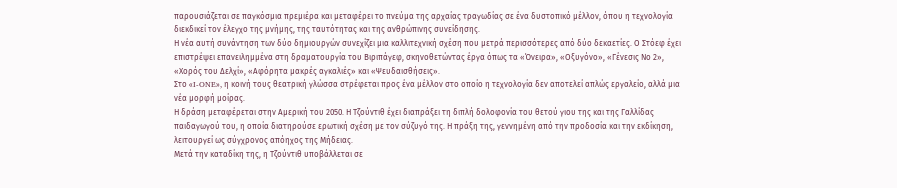παρουσιάζεται σε παγκόσμια πρεμιέρα και μεταφέρει το πνεύμα της αρχαίας τραγωδίας σε ένα δυστοπικό μέλλον, όπου η τεχνολογία διεκδικεί τον έλεγχο της μνήμης, της ταυτότητας και της ανθρώπινης συνείδησης.
Η νέα αυτή συνάντηση των δύο δημιουργών συνεχίζει μια καλλιτεχνική σχέση που μετρά περισσότερες από δύο δεκαετίες. Ο Στόεφ έχει επιστρέψει επανειλημμένα στη δραματουργία του Βιριπάγεφ, σκηνοθετώντας έργα όπως τα «Όνειρα», «Οξυγόνο», «Γένεσις Νο 2», «Χορός του Δελχί», «Αφόρητα μακρές αγκαλιές» και «Ψευδαισθήσεις».
Στο «I-ONE», η κοινή τους θεατρική γλώσσα στρέφεται προς ένα μέλλον στο οποίο η τεχνολογία δεν αποτελεί απλώς εργαλείο, αλλά μια νέα μορφή μοίρας.
Η δράση μεταφέρεται στην Αμερική του 2050. Η Τζούντιθ έχει διαπράξει τη διπλή δολοφονία του θετού γιου της και της Γαλλίδας παιδαγωγού του, η οποία διατηρούσε ερωτική σχέση με τον σύζυγό της. Η πράξη της, γεννημένη από την προδοσία και την εκδίκηση, λειτουργεί ως σύγχρονος απόηχος της Μήδειας.
Μετά την καταδίκη της, η Τζούντιθ υποβάλλεται σε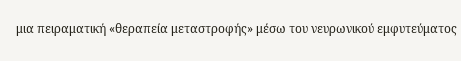μια πειραματική «θεραπεία μεταστροφής» μέσω του νευρωνικού εμφυτεύματος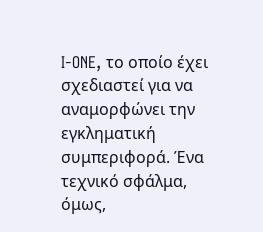I-ONE, το οποίο έχει σχεδιαστεί για να αναμορφώνει την εγκληματική συμπεριφορά. Ένα τεχνικό σφάλμα, όμως,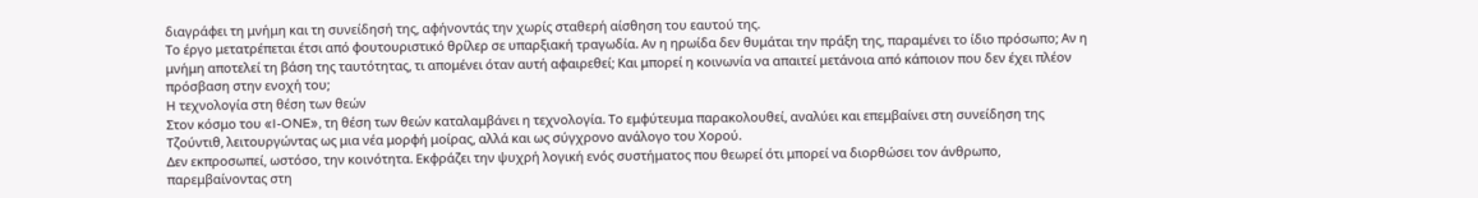διαγράφει τη μνήμη και τη συνείδησή της, αφήνοντάς την χωρίς σταθερή αίσθηση του εαυτού της.
Το έργο μετατρέπεται έτσι από φουτουριστικό θρίλερ σε υπαρξιακή τραγωδία. Αν η ηρωίδα δεν θυμάται την πράξη της, παραμένει το ίδιο πρόσωπο; Αν η μνήμη αποτελεί τη βάση της ταυτότητας, τι απομένει όταν αυτή αφαιρεθεί; Και μπορεί η κοινωνία να απαιτεί μετάνοια από κάποιον που δεν έχει πλέον πρόσβαση στην ενοχή του;
Η τεχνολογία στη θέση των θεών
Στον κόσμο του «I-ONE», τη θέση των θεών καταλαμβάνει η τεχνολογία. Το εμφύτευμα παρακολουθεί, αναλύει και επεμβαίνει στη συνείδηση της Τζούντιθ, λειτουργώντας ως μια νέα μορφή μοίρας, αλλά και ως σύγχρονο ανάλογο του Χορού.
Δεν εκπροσωπεί, ωστόσο, την κοινότητα. Εκφράζει την ψυχρή λογική ενός συστήματος που θεωρεί ότι μπορεί να διορθώσει τον άνθρωπο, παρεμβαίνοντας στη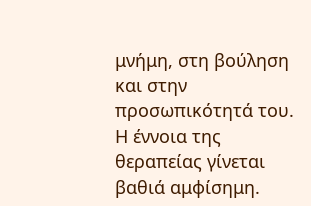μνήμη, στη βούληση και στην προσωπικότητά του.
Η έννοια της θεραπείας γίνεται βαθιά αμφίσημη.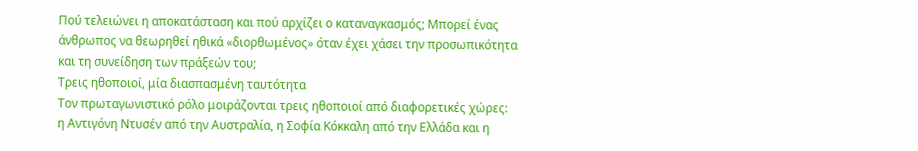Πού τελειώνει η αποκατάσταση και πού αρχίζει ο καταναγκασμός; Μπορεί ένας άνθρωπος να θεωρηθεί ηθικά «διορθωμένος» όταν έχει χάσει την προσωπικότητα και τη συνείδηση των πράξεών του;
Τρεις ηθοποιοί, μία διασπασμένη ταυτότητα
Τον πρωταγωνιστικό ρόλο μοιράζονται τρεις ηθοποιοί από διαφορετικές χώρες: η Αντιγόνη Ντυσέν από την Αυστραλία, η Σοφία Κόκκαλη από την Ελλάδα και η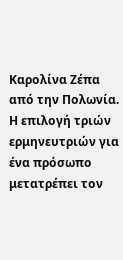Καρολίνα Ζέπα από την Πολωνία.
Η επιλογή τριών ερμηνευτριών για ένα πρόσωπο μετατρέπει τον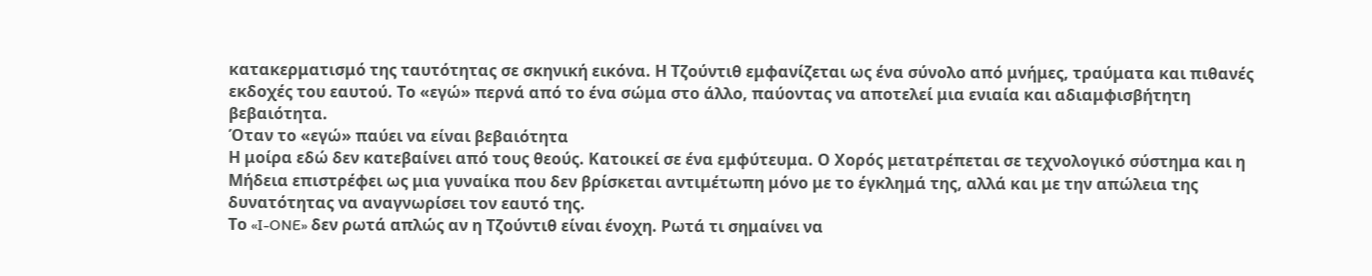κατακερματισμό της ταυτότητας σε σκηνική εικόνα. Η Τζούντιθ εμφανίζεται ως ένα σύνολο από μνήμες, τραύματα και πιθανές εκδοχές του εαυτού. Το «εγώ» περνά από το ένα σώμα στο άλλο, παύοντας να αποτελεί μια ενιαία και αδιαμφισβήτητη βεβαιότητα.
Όταν το «εγώ» παύει να είναι βεβαιότητα
Η μοίρα εδώ δεν κατεβαίνει από τους θεούς. Κατοικεί σε ένα εμφύτευμα. Ο Χορός μετατρέπεται σε τεχνολογικό σύστημα και η Μήδεια επιστρέφει ως μια γυναίκα που δεν βρίσκεται αντιμέτωπη μόνο με το έγκλημά της, αλλά και με την απώλεια της δυνατότητας να αναγνωρίσει τον εαυτό της.
Το «I-ONE» δεν ρωτά απλώς αν η Τζούντιθ είναι ένοχη. Ρωτά τι σημαίνει να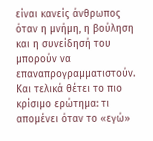είναι κανείς άνθρωπος όταν η μνήμη, η βούληση και η συνείδησή του μπορούν να επαναπρογραμματιστούν.
Και τελικά θέτει το πιο κρίσιμο ερώτημα: τι απομένει όταν το «εγώ»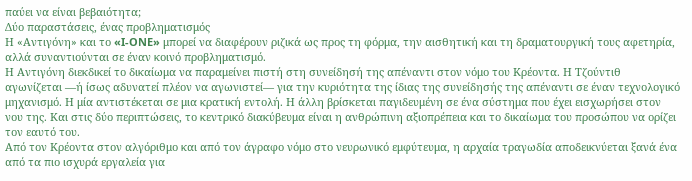παύει να είναι βεβαιότητα;
Δύο παραστάσεις, ένας προβληματισμός
Η «Αντιγόνη» και το «I-ONE» μπορεί να διαφέρουν ριζικά ως προς τη φόρμα, την αισθητική και τη δραματουργική τους αφετηρία, αλλά συναντιούνται σε έναν κοινό προβληματισμό.
Η Αντιγόνη διεκδικεί το δικαίωμα να παραμείνει πιστή στη συνείδησή της απέναντι στον νόμο του Κρέοντα. Η Τζούντιθ αγωνίζεται —ή ίσως αδυνατεί πλέον να αγωνιστεί— για την κυριότητα της ίδιας της συνείδησής της απέναντι σε έναν τεχνολογικό μηχανισμό. Η μία αντιστέκεται σε μια κρατική εντολή. Η άλλη βρίσκεται παγιδευμένη σε ένα σύστημα που έχει εισχωρήσει στον νου της. Και στις δύο περιπτώσεις, το κεντρικό διακύβευμα είναι η ανθρώπινη αξιοπρέπεια και το δικαίωμα του προσώπου να ορίζει τον εαυτό του.
Από τον Κρέοντα στον αλγόριθμο και από τον άγραφο νόμο στο νευρωνικό εμφύτευμα, η αρχαία τραγωδία αποδεικνύεται ξανά ένα από τα πιο ισχυρά εργαλεία για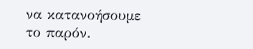να κατανοήσουμε το παρόν.